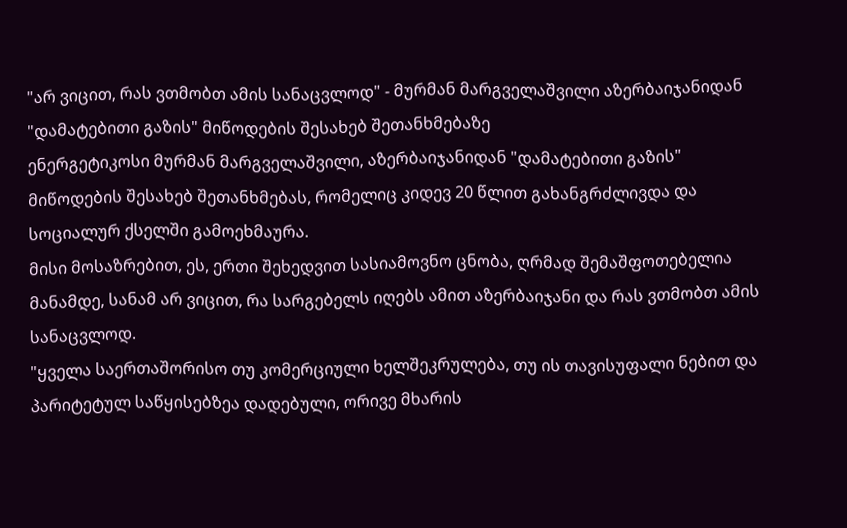"არ ვიცით, რას ვთმობთ ამის სანაცვლოდ" - მურმან მარგველაშვილი აზერბაიჯანიდან "დამატებითი გაზის" მიწოდების შესახებ შეთანხმებაზე
ენერგეტიკოსი მურმან მარგველაშვილი, აზერბაიჯანიდან "დამატებითი გაზის" მიწოდების შესახებ შეთანხმებას, რომელიც კიდევ 20 წლით გახანგრძლივდა და სოციალურ ქსელში გამოეხმაურა.
მისი მოსაზრებით, ეს, ერთი შეხედვით სასიამოვნო ცნობა, ღრმად შემაშფოთებელია მანამდე, სანამ არ ვიცით, რა სარგებელს იღებს ამით აზერბაიჯანი და რას ვთმობთ ამის სანაცვლოდ.
"ყველა საერთაშორისო თუ კომერციული ხელშეკრულება, თუ ის თავისუფალი ნებით და პარიტეტულ საწყისებზეა დადებული, ორივე მხარის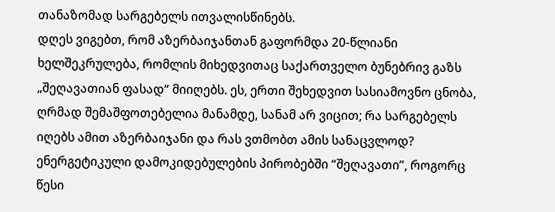თანაზომად სარგებელს ითვალისწინებს.
დღეს ვიგებთ, რომ აზერბაიჯანთან გაფორმდა 20-წლიანი ხელშეკრულება, რომლის მიხედვითაც საქართველო ბუნებრივ გაზს „შეღავათიან ფასად“ მიიღებს. ეს, ერთი შეხედვით სასიამოვნო ცნობა, ღრმად შემაშფოთებელია მანამდე, სანამ არ ვიცით; რა სარგებელს იღებს ამით აზერბაიჯანი და რას ვთმობთ ამის სანაცვლოდ?
ენერგეტიკული დამოკიდებულების პირობებში “შეღავათი”, როგორც წესი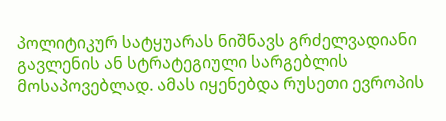პოლიტიკურ სატყუარას ნიშნავს გრძელვადიანი გავლენის ან სტრატეგიული სარგებლის მოსაპოვებლად. ამას იყენებდა რუსეთი ევროპის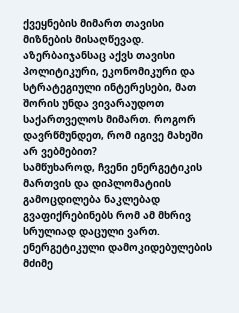ქვეყნების მიმართ თავისი მიზნების მისაღწევად.
აზერბაიჯანსაც აქვს თავისი პოლიტიკური, ეკონომიკური და სტრატეგიული ინტერესები, მათ შორის უნდა ვივარაუდოთ საქართველოს მიმართ. როგორ დავრწმუნდეთ, რომ იგივე მახეში არ ვებმებით?
სამწუხაროდ, ჩვენი ენერგეტიკის მართვის და დიპლომატიის გამოცდილება ნაკლებად გვაფიქრებინებს რომ ამ მხრივ სრულიად დაცული ვართ. ენერგეტიკული დამოკიდებულების მძიმე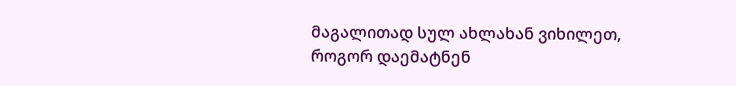მაგალითად სულ ახლახან ვიხილეთ, როგორ დაემატნენ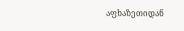აფხაზეთიდან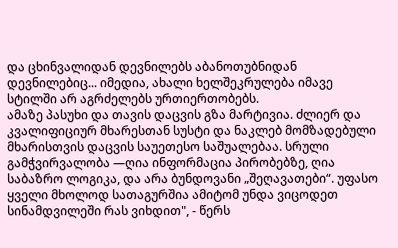და ცხინვალიდან დევნილებს აბანოთუბნიდან დევნილებიც... იმედია, ახალი ხელშეკრულება იმავე სტილში არ აგრძელებს ურთიერთობებს.
ამაზე პასუხი და თავის დაცვის გზა მარტივია. ძლიერ და კვალიფიციურ მხარესთან სუსტი და ნაკლებ მომზადებული მხარისთვის დაცვის საუეთესო საშუალებაა. სრული გამჭვირვალობა —ღია ინფორმაცია პირობებზე, ღია საბაზრო ლოგიკა, და არა ბუნდოვანი „შეღავათები“. უფასო ყველი მხოლოდ სათაგურშია ამიტომ უნდა ვიცოდეთ სინამდვილეში რას ვიხდით", - წერს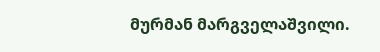მურმან მარგველაშვილი.